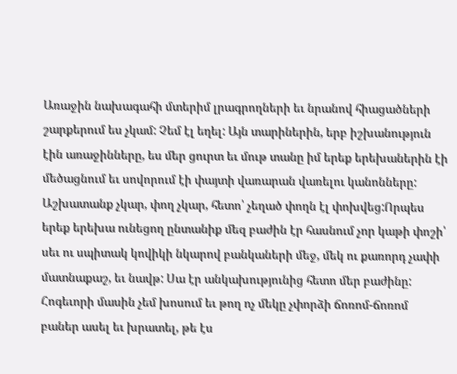Առաջին նախագահի մտերիմ լրագրողների եւ նրանով հիացածների շարքերում ես չկամ: Չեմ էլ եղել: Այն տարիներին, երբ իշխանություն էին առաջինները, ես մեր ցուրտ եւ մութ տանը իմ երեք երեխաներին էի մեծացնում եւ սովորում էի փայտի վառարան վառելու կանոնները: Աշխատանք չկար, փող չկար, հետո՝ չեղած փողն էլ փոխվեց:Որպես երեք երեխա ունեցող ընտանիք մեզ բաժին էր հասնում չոր կաթի փոշի՝ սեւ ու սպիտակ կովիկի նկարով բանկաների մեջ, մեկ ու քառորդ չափի մատնաքաշ, եւ նավթ: Սա էր անկախությունից հետո մեր բաժինը: Հոգեւորի մասին չեմ խոսում եւ թող ոչ մեկը չփորձի ճոռոմ-ճոռոմ բաներ ասել եւ խրատել, թե էս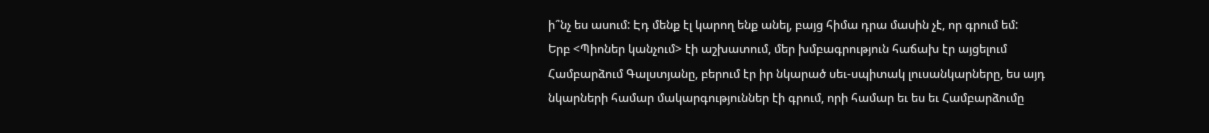ի՞նչ ես ասում: Էդ մենք էլ կարող ենք անել, բայց հիմա դրա մասին չէ, որ գրում եմ:
Երբ <Պիոներ կանչում> էի աշխատում, մեր խմբագրություն հաճախ էր այցելում Համբարձում Գալստյանը, բերում էր իր նկարած սեւ-սպիտակ լուսանկարները, ես այդ նկարների համար մակարգություններ էի գրում, որի համար եւ ես եւ Համբարձումը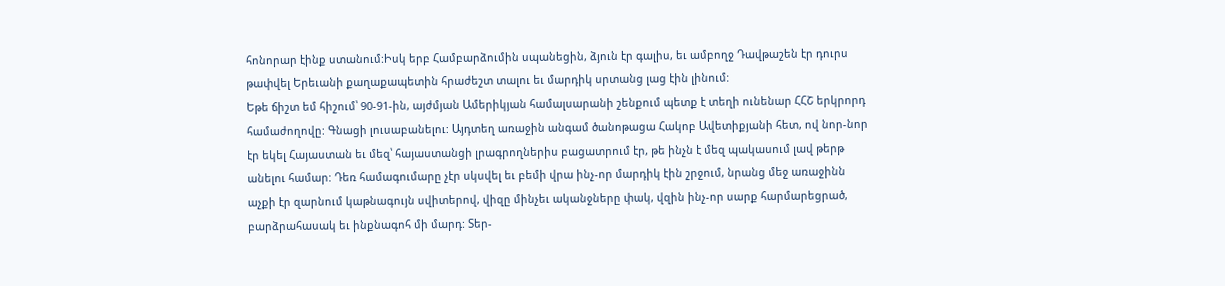հոնորար էինք ստանում:Իսկ երբ Համբարձումին սպանեցին, ձյուն էր գալիս, եւ ամբողջ Դավթաշեն էր դուրս թափվել Երեւանի քաղաքապետին հրաժեշտ տալու եւ մարդիկ սրտանց լաց էին լինում:
Եթե ճիշտ եմ հիշում՝ 90-91-ին, այժմյան Ամերիկյան համալսարանի շենքում պետք է տեղի ունենար ՀՀՇ երկրորդ համաժողովը: Գնացի լուսաբանելու: Այդտեղ առաջին անգամ ծանոթացա Հակոբ Ավետիքյանի հետ, ով նոր-նոր էր եկել Հայաստան եւ մեզ՝ հայաստանցի լրագրողներիս բացատրում էր, թե ինչն է մեզ պակասում լավ թերթ անելու համար: Դեռ համագումարը չէր սկսվել եւ բեմի վրա ինչ-որ մարդիկ էին շրջում, նրանց մեջ առաջինն աչքի էր զարնում կաթնագույն սվիտերով, վիզը մինչեւ ականջները փակ, վզին ինչ-որ սարք հարմարեցրած, բարձրահասակ եւ ինքնագոհ մի մարդ: Տեր-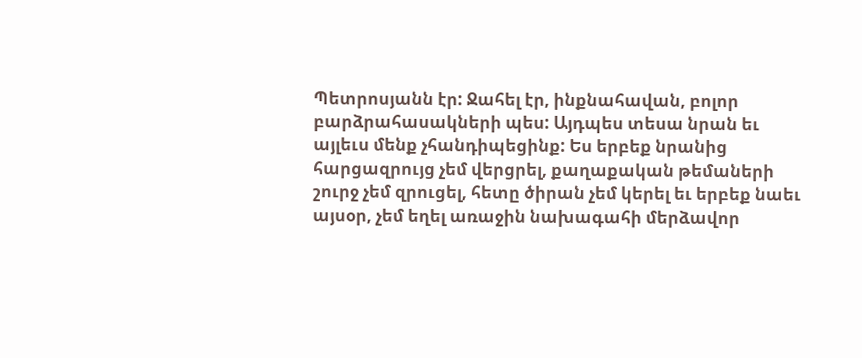Պետրոսյանն էր: Ջահել էր, ինքնահավան, բոլոր բարձրահասակների պես: Այդպես տեսա նրան եւ այլեւս մենք չհանդիպեցինք: Ես երբեք նրանից հարցազրույց չեմ վերցրել, քաղաքական թեմաների շուրջ չեմ զրուցել, հետը ծիրան չեմ կերել եւ երբեք նաեւ այսօր, չեմ եղել առաջին նախագահի մերձավոր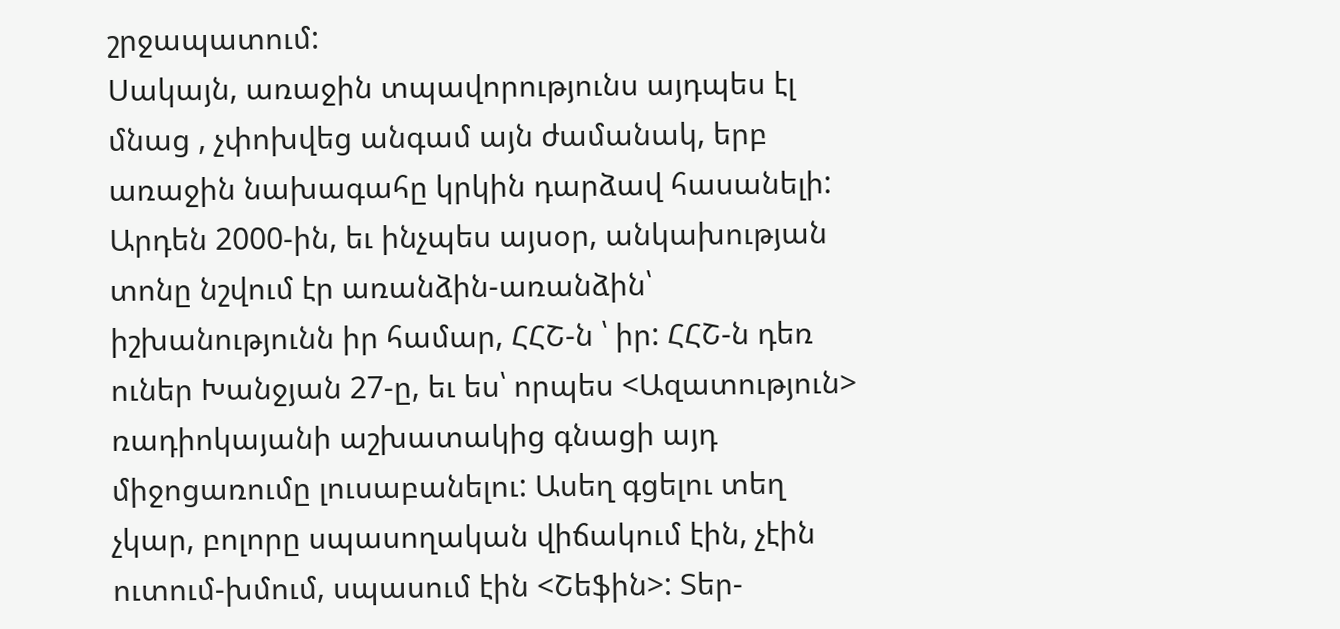շրջապատում:
Սակայն, առաջին տպավորությունս այդպես էլ մնաց , չփոխվեց անգամ այն ժամանակ, երբ առաջին նախագահը կրկին դարձավ հասանելի:
Արդեն 2000-ին, եւ ինչպես այսօր, անկախության տոնը նշվում էր առանձին-առանձին՝ իշխանությունն իր համար, ՀՀՇ-ն ՝ իր: ՀՀՇ-ն դեռ ուներ Խանջյան 27-ը, եւ ես՝ որպես <Ազատություն> ռադիոկայանի աշխատակից գնացի այդ միջոցառումը լուսաբանելու: Ասեղ գցելու տեղ չկար, բոլորը սպասողական վիճակում էին, չէին ուտում-խմում, սպասում էին <Շեֆին>: Տեր-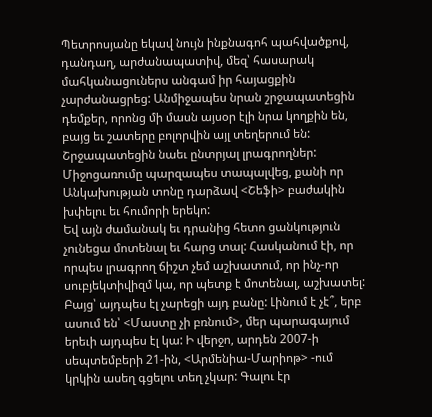Պետրոսյանը եկավ նույն ինքնագոհ պահվածքով, դանդաղ, արժանապատիվ, մեզ՝ հասարակ մահկանացուներս անգամ իր հայացքին չարժանացրեց: Անմիջապես նրան շրջապատեցին դեմքեր, որոնց մի մասն այսօր էլի նրա կողքին են, բայց եւ շատերը բոլորվին այլ տեղերում են: Շրջապատեցին նաեւ ընտրյալ լրագրողներ: Միջոցառումը պարզապես տապալվեց, քանի որ Անկախության տոնը դարձավ <Շեֆի> բաժակին խփելու եւ հումորի երեկո:
Եվ այն ժամանակ եւ դրանից հետո ցանկություն չունեցա մոտենալ եւ հարց տալ: Հասկանում էի, որ որպես լրագրող ճիշտ չեմ աշխատում, որ ինչ-որ սուբյեկտիվիզմ կա, որ պետք է մոտենալ, աշխատել: Բայց՝ այդպես էլ չարեցի այդ բանը: Լինում է չէ՞, երբ ասում են՝ <Մաստը չի բռնում>, մեր պարագայում երեւի այդպես էլ կա: Ի վերջո, արդեն 2007-ի սեպտեմբերի 21-ին, <Արմենիա-Մարիոթ> -ում կրկին ասեղ գցելու տեղ չկար: Գալու էր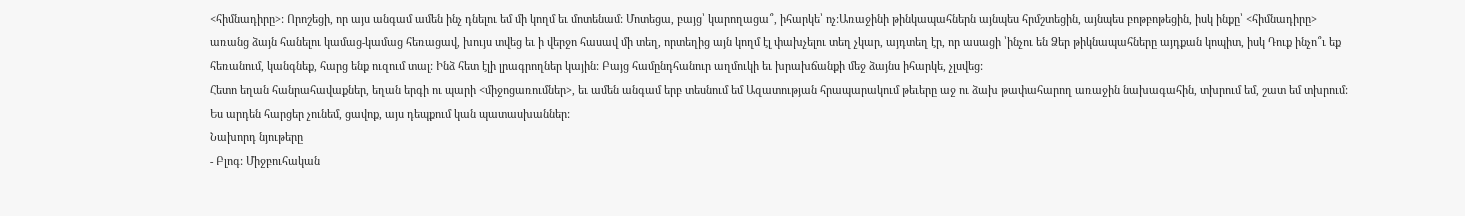<հիմնադիրը>: Որոշեցի, որ այս անգամ ամեն ինչ դնելու եմ մի կողմ եւ մոտենամ: Մոտեցա, բայց՝ կարողացա՞, իհարկե՝ ոչ:Առաջինի թինկապահներն այնպես հրմշտեցին, այնպես բոթբոթեցին, իսկ ինքը՝ <հիմնադիրը> առանց ձայն հանելու կամաց-կամաց հեռացավ, խույս տվեց եւ ի վերջո հասավ մի տեղ, որտեղից այն կողմ էլ փախչելու տեղ չկար, այդտեղ էր, որ ասացի ՝ինչու են Ձեր թիկնապահները այդքան կոպիտ, իսկ Դուք ինչո՞ւ եք հեռանում, կանգնեք, հարց ենք ուզում տալ: Ինձ հետ էլի լրագրողներ կային: Բայց համընդհանուր աղմուկի եւ խրախճանքի մեջ ձայնս իհարկե, չլսվեց:
Հետո եղան հանրահավաքներ, եղան երգի ու պարի <միջոցառումներ>, եւ ամեն անգամ երբ տեսնում եմ Ազատության հրապարակում թեւերը աջ ու ձախ թափահարող առաջին նախագահին, տխրում եմ, շատ եմ տխրում:
Ես արդեն հարցեր չունեմ, ցավոք, այս դեպքում կան պատասխաններ:
Նախորդ նյութերը
- Բլոգ: Միջբուհական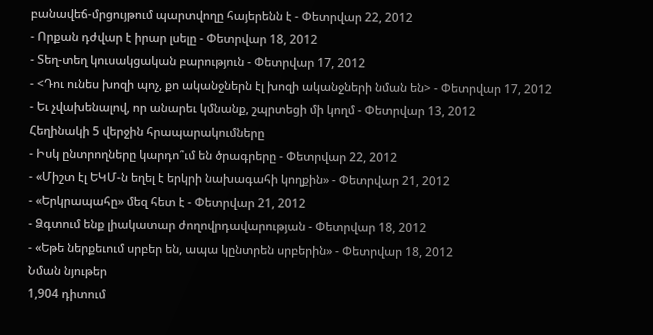բանավեճ-մրցույթում պարտվողը հայերենն է - Փետրվար 22, 2012
- Որքան դժվար է իրար լսելը - Փետրվար 18, 2012
- Տեղ-տեղ կուսակցական բարություն - Փետրվար 17, 2012
- <Դու ունես խոզի պոչ, քո ականջներն էլ խոզի ականջների նման են> - Փետրվար 17, 2012
- Եւ չվախենալով, որ անարեւ կմնանք, շպրտեցի մի կողմ - Փետրվար 13, 2012
Հեղինակի 5 վերջին հրապարակումները
- Իսկ ընտրողները կարդո՞ւմ են ծրագրերը - Փետրվար 22, 2012
- «Միշտ էլ ԵԿՄ-ն եղել է երկրի նախագահի կողքին» - Փետրվար 21, 2012
- «Երկրապահը» մեզ հետ է - Փետրվար 21, 2012
- Ձգտում ենք լիակատար ժողովրդավարության - Փետրվար 18, 2012
- «Եթե ներքեւում սրբեր են, ապա կընտրեն սրբերին» - Փետրվար 18, 2012
Նման նյութեր
1,904 դիտում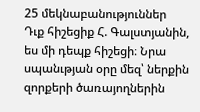25 մեկնաբանություններ
Դւք հիշեցիք Հ. Գալստյանին, ես մի դեպք հիշեցի։ Նրա սպանւթյան օրը մեզ՝ ներքին զորքերի ծառայողներին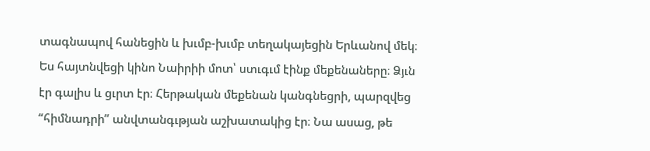տագնապով հանեցին և խւմբ-խւմբ տեղակայեցին Երևանով մեկ։ Ես հայտնվեցի կինո Նաիրիի մոտ՝ ստւգւմ էինք մեքենաները։ Ձյւն էր գալիս և ցւրտ էր։ Հերթական մեքենան կանգնեցրի, պարզվեց “հիմնադրի” անվտանգւթյան աշխատակից էր։ Նա ասաց, թե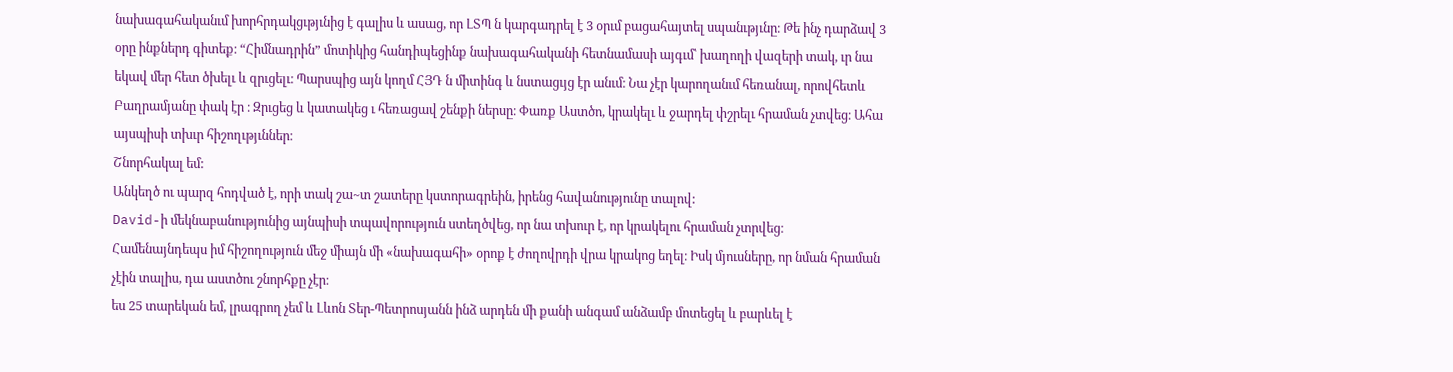նախագահականւմ խորհրդակցւթյւնից է գալիս և ասաց, որ ԼՏՊ ն կարգադրել է 3 օրւմ բացահայտել սպանւթյւնը։ Թե ինչ դարձավ 3 օրը ինքներդ գիտեք։ “Հիմնադրին” մոտիկից հանդիպեցինք նախագահականի հետնամասի այգւմ՝ խաղողի վազերի տակ, ւր նա եկավ մեր հետ ծխելւ և զրւցելւ։ Պարսպից այն կողմ ՀՅԴ ն միտինգ և նստացւյց էր անւմ։ Նա չէր կարողանւմ հեռանալ, որովհետև Բաղրամյանը փակ էր ։ Զրւցեց և կատակեց ւ հեռացավ շենքի ներսը։ Փառք Աստծո, կրակելւ և ջարդել փշրելւ հրաման չտվեց։ Ահա այսպիսի տխւր հիշողւթյւններ։
Շնորհակալ եմ:
Անկեղծ ու պարզ հոդված է, որի տակ շա~տ շատերը կստորագրեին, իրենց հավանությունը տալով:
David-ի մեկնաբանությունից այնպիսի տպավորություն ստեղծվեց, որ նա տխուր է, որ կրակելու հրաման չտրվեց։
Համենայնդեպս իմ հիշողություն մեջ միայն մի «նախագահի» օրոք է ժողովրդի վրա կրակոց եղել։ Իսկ մյուսները, որ նման հրաման չէին տալիս, դա աստծու շնորհքը չէր։
ես 25 տարեկան եմ, լրագրող չեմ և Լևոն Տեր-Պետրոսյանն ինձ արդեն մի քանի անգամ անձամբ մոտեցել և բարևել է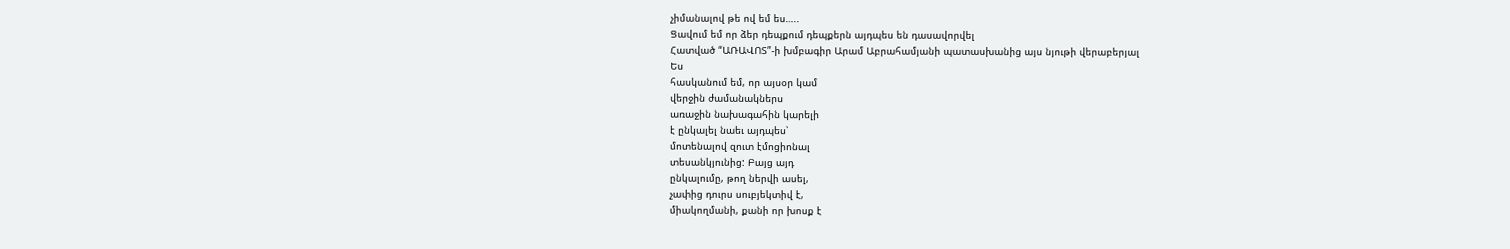չիմանալով թե ով եմ ես…..
Ցավում եմ որ ձեր դեպքում դեպքերն այդպես են դասավորվել
Հատված “ԱՌԱՎՈՏ”-ի խմբագիր Արամ Աբրահամյանի պատասխանից այս նյութի վերաբերյալ
Ես
հասկանում եմ, որ այսօր կամ
վերջին ժամանակներս
առաջին նախագահին կարելի
է ընկալել նաեւ այդպես՝
մոտենալով զուտ էմոցիոնալ
տեսանկյունից: Բայց այդ
ընկալումը, թող ներվի ասել,
չափից դուրս սուբյեկտիվ է,
միակողմանի, քանի որ խոսք է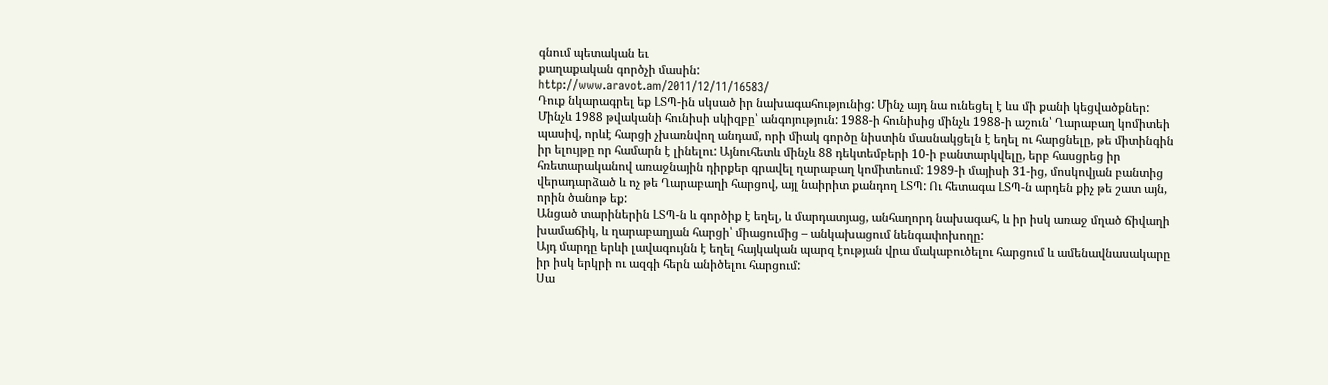գնում պետական եւ
քաղաքական գործչի մասին:
http://www.aravot.am/2011/12/11/16583/
Դուք նկարագրել եք ԼՏՊ-ին սկսած իր նախագահությունից: Մինչ այդ նա ունեցել է ևս մի քանի կեցվածքներ: Մինչև 1988 թվականի հունիսի սկիզբը՝ անգոյություն: 1988-ի հունիսից մինչև 1988-ի աշուն՝ Ղարաբաղ կոմիտեի պասիվ, որևէ հարցի չխառնվող անդամ, որի միակ գործը նիստին մասնակցելն է եղել ու հարցնելը, թե միտինգին իր ելույթը որ համարն է լինելու: Այնուհետև մինչև 88 դեկտեմբերի 10-ի բանտարկվելը, երբ հասցրեց իր հռետարականով առաջնային դիրքեր գրավել ղարաբաղ կոմիտեում: 1989-ի մայիսի 31-ից, մոսկովյան բանտից վերադարձած և ոչ թե Ղարաբաղի հարցով, այլ նաիրիտ քանդող ԼՏՊ: Ու հետագա ԼՏՊ-ն արդեն քիչ թե շատ այն, որին ծանոթ եք:
Անցած տարիներին ԼՏՊ-ն և գործիք է եղել, և մարդատյաց, անհաղորդ նախագահ, և իր իսկ առաջ մղած ճիվաղի խամաճիկ, և ղարաբաղյան հարցի՝ միացումից – անկախացում նենգափոխողը:
Այդ մարդը երևի լավագույնն է եղել հայկական պարզ էության վրա մակաբուծելու հարցում և ամենավնասակարը իր իսկ երկրի ու ազգի հերն անիծելու հարցում:
Սա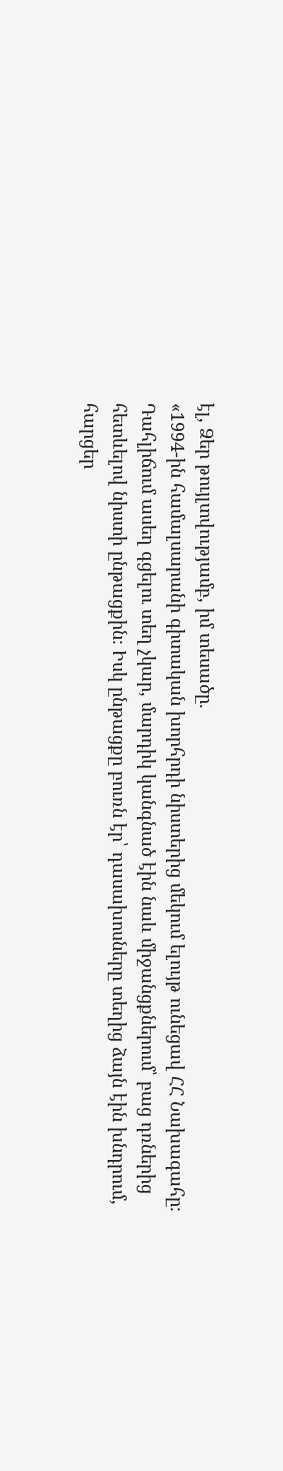էլ, Ձեր թույլտվությամբ, իմ տեսածը.
«1994-ին համալսարանի գիտական խորհրդի նիստերից մեկում ելույթ ունեցավ ՀՀ Նախագահը։ Դահլիճում ասեղ գցելու տեղ չկար, մարդիկ կանգնած էին նաև միջանցքներում՝ բաց դռներից հետևելով նիստի ընթացքին։ Իսկ ընթացքը բուռն էր՝ դասախոսները տեղից ձայն էին խնդրում, հարցեր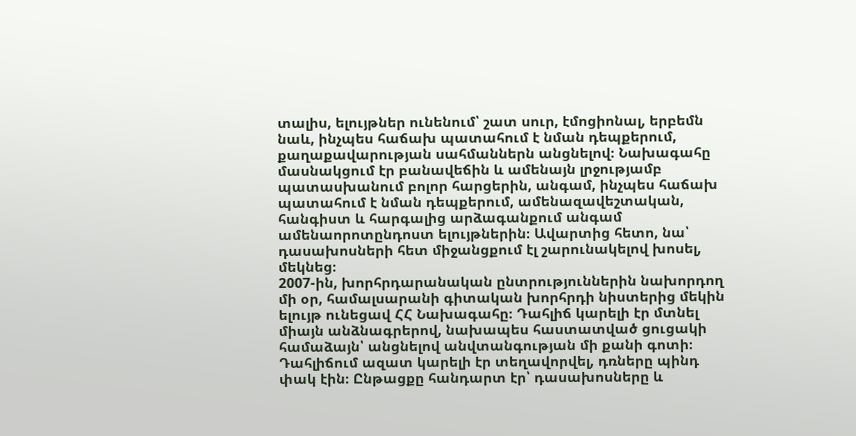տալիս, ելույթներ ունենում՝ շատ սուր, էմոցիոնալ, երբեմն նաև, ինչպես հաճախ պատահում է նման դեպքերում, քաղաքավարության սահմաններն անցնելով։ Նախագահը մասնակցում էր բանավեճին և ամենայն լրջությամբ պատասխանում բոլոր հարցերին, անգամ, ինչպես հաճախ պատահում է նման դեպքերում, ամենազավեշտական, հանգիստ և հարգալից արձագանքում անգամ ամենաորոտընդոստ ելույթներին։ Ավարտից հետո, նա՝ դասախոսների հետ միջանցքում էլ շարունակելով խոսել, մեկնեց։
2007-ին, խորհրդարանական ընտրություններին նախորդող մի օր, համալսարանի գիտական խորհրդի նիստերից մեկին ելույթ ունեցավ ՀՀ Նախագահը։ Դահլիճ կարելի էր մտնել միայն անձնագրերով, նախապես հաստատված ցուցակի համաձայն՝ անցնելով անվտանգության մի քանի գոտի։ Դահլիճում ազատ կարելի էր տեղավորվել, դռները պինդ փակ էին։ Ընթացքը հանդարտ էր՝ դասախոսները և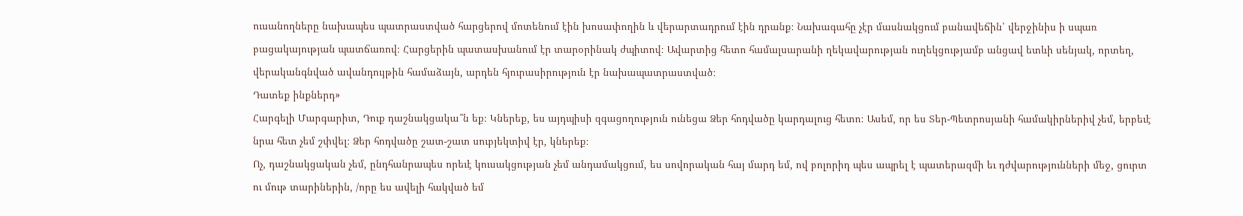ուսանողները նախապես պատրաստված հարցերով մոտենում էին խոսափողին և վերարտադրում էին դրանք։ Նախագահը չէր մասնակցում բանավեճին՝ վերջինիս ի սպառ բացակայության պատճառով։ Հարցերին պատասխանում էր տարօրինակ ժպիտով։ Ավարտից հետո համալսարանի ղեկավարության ուղեկցությամբ անցավ ետևի սենյակ, որտեղ, վերականգնված ավանդույթին համաձայն, արդեն հյուրասիրություն էր նախապատրաստված։
Դատեք ինքներդ»
Հարգելի Մարգարիտ, Դուք դաշնակցակա՞ն եք։ Կներեք, ես այդպիսի զգացողություն ունեցա Ձեր հոդվածը կարդալուց հետո։ Ասեմ, որ ես Տեր-Պետրոսյանի համակիրներիվ չեմ, երբեւէ նրա հետ չեմ շփվել։ Ձեր հոդվածը շատ-շատ սուբյեկտիվ էր, կներեք։
Ոչ, դաշնակցական չեմ, ընդհանրապես որեւէ կուսակցության չեմ անդամակցում, ես սովորական հայ մարդ եմ, ով բոլորիդ պես ապրել է պատերազմի եւ դժվարությունների մեջ, ցուրտ ու մութ տարիներին, /որը ես ավելի հակված եմ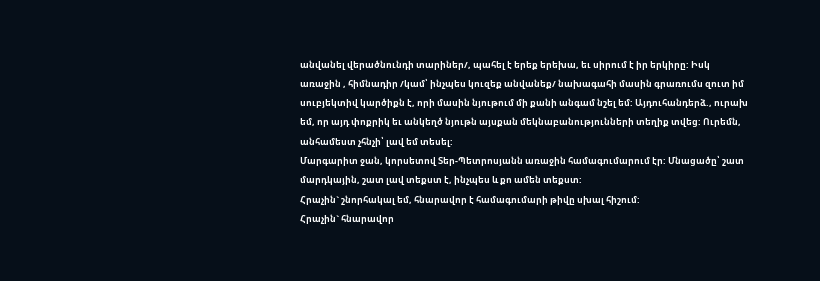անվանել վերածնունդի տարիներ/, պահել է երեք երեխա, եւ սիրում է իր երկիրը: Իսկ առաջին , հիմնադիր /կամ՝ ինչպես կուզեք անվանեք/ նախագահի մասին գրառումս զուտ իմ սուբյեկտիվ կարծիքն է, որի մասին նյութում մի քանի անգամ նշել եմ: Այդուհանդերձ., ուրախ եմ, որ այդ փոքրիկ եւ անկեղծ նյութն այսքան մեկնաբանությունների տեղիք տվեց: Ուրեմն, անհամեստ չհնչի՝ լավ եմ տեսել:
Մարգարիտ ջան, կորսետով Տեր-Պետրոսյանն առաջին համագումարում էր: Մնացածը՝ շատ մարդկային, շատ լավ տեքստ է, ինչպես և քո ամեն տեքստ:
Հրաչին` շնորհակալ եմ, հնարավոր է համագումարի թիվը սխալ հիշում:
Հրաչին` հնարավոր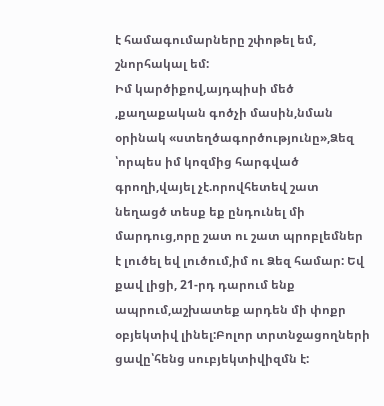է համագումարները շփոթել եմ, շնորհակալ եմ:
Իմ կարծիքով,այդպիսի մեծ ,քաղաքական գոծչի մասին,նման օրինակ «ստեղծագործությունը»,Ձեզ ՝որպես իմ կոզմից հարգված գրողի,վայել չէ.որովհետեվ շատ նեղացծ տեսք եք ընդունել մի մարդուց,որը շատ ու շատ պրոբլեմներ է լուծել եվ լուծում,իմ ու Ձեզ համար: Եվ քավ լիցի, 21-րդ դարում ենք ապրում,աշխատեք արդեն մի փոքր օբյեկտիվ լինել:Բոլոր տրտնջացողների ցավը՝հենց սուբյեկտիվիզմն է: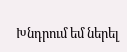Խնդրում եմ ներել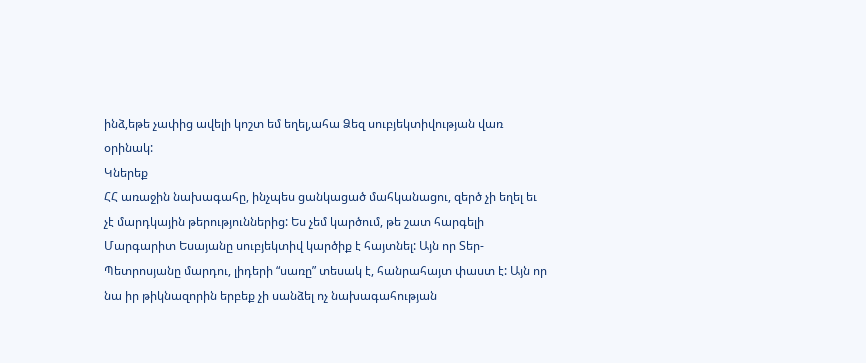ինձ,եթե չափից ավելի կոշտ եմ եղել,ահա Ձեզ սուբյեկտիվության վառ օրինակ:
Կներեք
ՀՀ առաջին նախագահը, ինչպես ցանկացած մահկանացու, զերծ չի եղել եւ չէ մարդկային թերություններից: Ես չեմ կարծում, թե շատ հարգելի Մարգարիտ Եսայանը սուբյեկտիվ կարծիք է հայտնել: Այն որ Տեր-Պետրոսյանը մարդու, լիդերի “սառը” տեսակ է, հանրահայտ փաստ է: Այն որ նա իր թիկնազորին երբեք չի սանձել ոչ նախագահության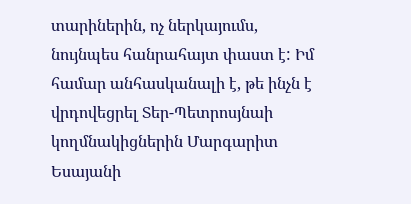տարիներին, ոչ ներկայումս, նույնպես հանրահայտ փաստ է: Իմ համար անհասկանալի է, թե ինչն է վրդովեցրել Տեր-Պետրոսյնաի կողմնակիցներին Մարգարիտ Եսայանի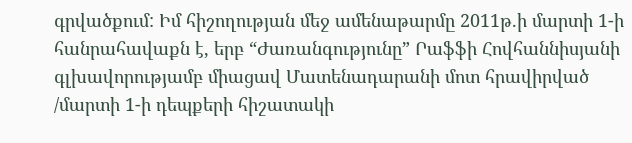գրվածքում: Իմ հիշողության մեջ ամենաթարմը 2011թ.ի մարտի 1-ի հանրահավաքն է, երբ “Ժառանգությունը” Րաֆֆի Հովհաննիսյանի գլխավորությամբ միացավ Մատենադարանի մոտ հրավիրված /մարտի 1-ի դեպքերի հիշատակի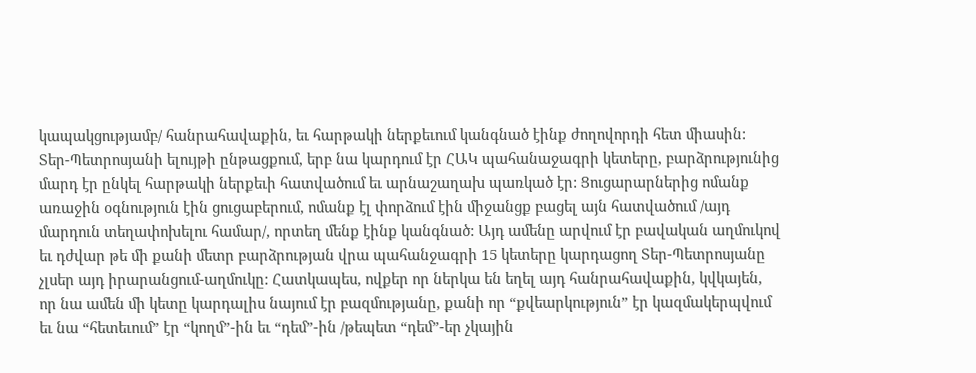կապակցությամբ/ հանրահավաքին, եւ հարթակի ներքեւում կանգնած էինք ժողովորդի հետ միասին: Տեր-Պետրոսյանի ելույթի ընթացքում, երբ նա կարդում էր ՀԱԿ պահանաջագրի կետերը, բարձրությունից մարդ էր ընկել հարթակի ներքեւի հատվածում եւ արնաշաղախ պառկած էր: Ցուցարարներից ոմանք առաջին օգնություն էին ցուցաբերում, ոմանք էլ փորձում էին միջանցք բացել այն հատվածում /այդ մարդուն տեղափոխելու համար/, որտեղ մենք էինք կանգնած: Այդ ամենը արվում էր բավական աղմուկով եւ դժվար թե մի քանի մետր բարձրության վրա պահանջագրի 15 կետերը կարդացող Տեր-Պետրոսյանը չլսեր այդ իրարանցում-աղմուկը: Հատկապես, ովքեր որ ներկա են եղել այդ հանրահավաքին, կվկայեն, որ նա ամեն մի կետը կարդալիս նայում էր բազմությանը, քանի որ “քվեարկություն” էր կազմակերպվում եւ նա “հետեւում” էր “կողմ”-ին եւ “դեմ”-ին /թեպետ “դեմ”-եր չկային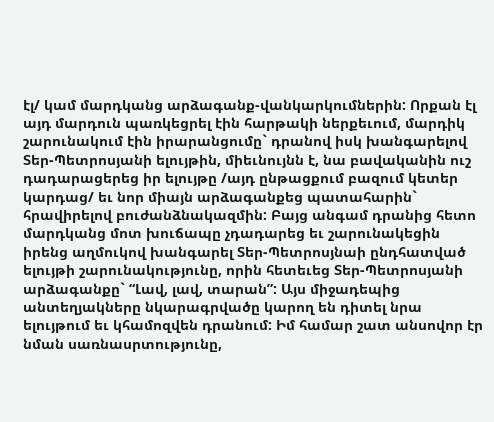էլ/ կամ մարդկանց արձագանք-վանկարկումներին: Որքան էլ այդ մարդուն պառկեցրել էին հարթակի ներքեւում, մարդիկ շարունակում էին իրարանցումը` դրանով իսկ խանգարելով Տեր-Պետրոսյանի ելույթին, միեւնույնն է, նա բավականին ուշ դադարացերեց իր ելույթը /այդ ընթացքում բազում կետեր կարդաց/ եւ նոր միայն արձագանքեց պատահարին` հրավիրելով բուժանձնակազմին: Բայց անգամ դրանից հետո մարդկանց մոտ խուճապը չդադարեց եւ շարունակեցին իրենց աղմուկով խանգարել Տեր-Պետրոսյնաի ընդհատված ելույթի շարունակությունը, որին հետեւեց Տեր-Պետրոսյանի արձագանքը` “Լավ, լավ, տարան”: Այս միջադեպից անտեղյակները նկարագրվածը կարող են դիտել նրա ելույթում եւ կհամոզվեն դրանում: Իմ համար շատ անսովոր էր նման սառնասրտությունը,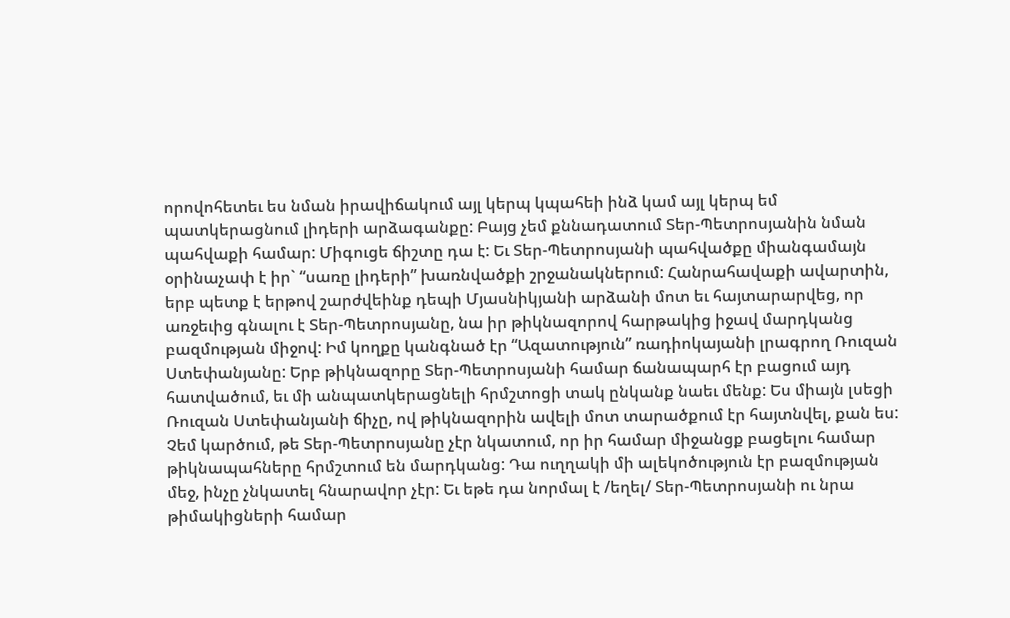որովոհետեւ ես նման իրավիճակում այլ կերպ կպահեի ինձ կամ այլ կերպ եմ պատկերացնում լիդերի արձագանքը: Բայց չեմ քննադատում Տեր-Պետրոսյանին նման պահվաքի համար: Միգուցե ճիշտը դա է: Եւ Տեր-Պետրոսյանի պահվածքը միանգամայն օրինաչափ է իր` “սառը լիդերի” խառնվածքի շրջանակներում: Հանրահավաքի ավարտին, երբ պետք է երթով շարժվեինք դեպի Մյասնիկյանի արձանի մոտ եւ հայտարարվեց, որ առջեւից գնալու է Տեր-Պետրոսյանը, նա իր թիկնազորով հարթակից իջավ մարդկանց բազմության միջով: Իմ կողքը կանգնած էր “Ազատություն” ռադիոկայանի լրագրող Ռուզան Ստեփանյանը: Երբ թիկնազորը Տեր-Պետրոսյանի համար ճանապարհ էր բացում այդ հատվածում, եւ մի անպատկերացնելի հրմշտոցի տակ ընկանք նաեւ մենք: Ես միայն լսեցի Ռուզան Ստեփանյանի ճիչը, ով թիկնազորին ավելի մոտ տարածքում էր հայտնվել, քան ես: Չեմ կարծում, թե Տեր-Պետրոսյանը չէր նկատում, որ իր համար միջանցք բացելու համար թիկնապահները հրմշտում են մարդկանց: Դա ուղղակի մի ալեկոծություն էր բազմության մեջ, ինչը չնկատել հնարավոր չէր: Եւ եթե դա նորմալ է /եղել/ Տեր-Պետրոսյանի ու նրա թիմակիցների համար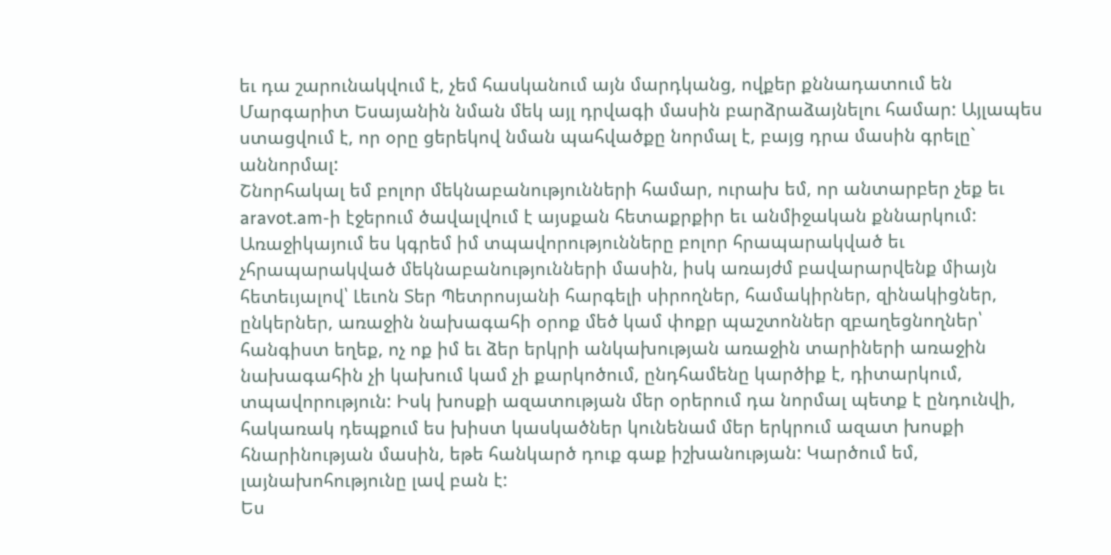եւ դա շարունակվում է, չեմ հասկանում այն մարդկանց, ովքեր քննադատում են Մարգարիտ Եսայանին նման մեկ այլ դրվագի մասին բարձրաձայնելու համար: Այլապես ստացվում է, որ օրը ցերեկով նման պահվածքը նորմալ է, բայց դրա մասին գրելը` աննորմալ:
Շնորհակալ եմ բոլոր մեկնաբանությունների համար, ուրախ եմ, որ անտարբեր չեք եւ aravot.am-ի էջերում ծավալվում է այսքան հետաքրքիր եւ անմիջական քննարկում: Առաջիկայում ես կգրեմ իմ տպավորությունները բոլոր հրապարակված եւ չհրապարակված մեկնաբանությունների մասին, իսկ առայժմ բավարարվենք միայն հետեւյալով՝ Լեւոն Տեր Պետրոսյանի հարգելի սիրողներ, համակիրներ, զինակիցներ, ընկերներ, առաջին նախագահի օրոք մեծ կամ փոքր պաշտոններ զբաղեցնողներ՝ հանգիստ եղեք, ոչ ոք իմ եւ ձեր երկրի անկախության առաջին տարիների առաջին նախագահին չի կախում կամ չի քարկոծում, ընդհամենը կարծիք է, դիտարկում, տպավորություն: Իսկ խոսքի ազատության մեր օրերում դա նորմալ պետք է ընդունվի, հակառակ դեպքում ես խիստ կասկածներ կունենամ մեր երկրում ազատ խոսքի հնարինության մասին, եթե հանկարծ դուք գաք իշխանության: Կարծում եմ, լայնախոհությունը լավ բան է:
Ես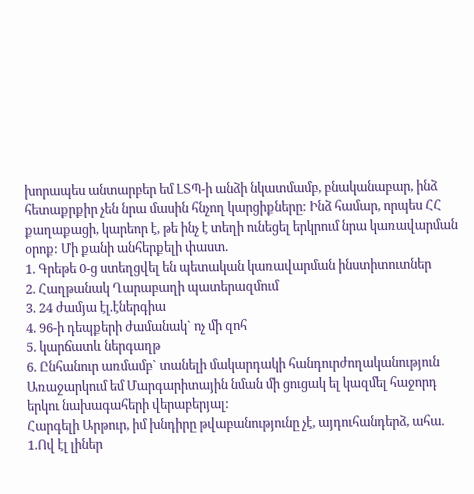խորապես անտարբեր եմ ԼՏՊ-ի անձի նկատմամբ, բնականաբար, ինձ հետաքրքիր չեն նրա մասին հնչող կարցիքները: Ինձ համար, որպես ՀՀ քաղաքացի, կարեոր է, թե ինչ է տեղի ունեցել երկրում նրա կառավարման օրոք: Մի քանի անհերքելի փաստ.
1. Գրեթե 0-ց ստեղցվել են պետական կառավարման ինստիտուտներ
2. Հաղթանակ Ղարաբաղի պատերազմում
3. 24 ժամյա էլ.էներգիա
4. 96-ի դեպքերի ժամանակ` ոչ մի զոհ
5. կարճատև ներգաղթ
6. Ընհանուր առմամբ` տանելի մակարդակի հանդուրժողականություն
Առաջարկում եմ Մարգարիտային նման մի ցուցակ ել կազմել հաջորդ երկու նախագահերի վերաբերյալ:
Հարգելի Արթուր, իմ խնդիրը թվաբանությունը չէ, այդուհանդերձ, ահա.
1.Ով էլ լիներ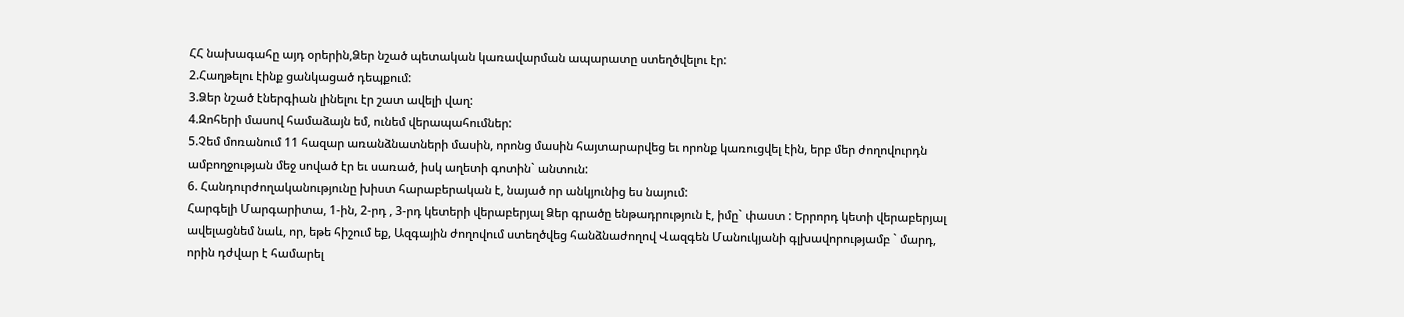ՀՀ նախագահը այդ օրերին,Ձեր նշած պետական կառավարման ապարատը ստեղծվելու էր:
2.Հաղթելու էինք ցանկացած դեպքում:
3.Ձեր նշած էներգիան լինելու էր շատ ավելի վաղ:
4.Զոհերի մասով համաձայն եմ, ունեմ վերապահումներ:
5.Չեմ մոռանում 11 հազար առանձնատների մասին, որոնց մասին հայտարարվեց եւ որոնք կառուցվել էին, երբ մեր ժողովուրդն ամբողջության մեջ սոված էր եւ սառած, իսկ աղետի գոտին` անտուն:
6. Հանդուրժողականությունը խիստ հարաբերական է, նայած որ անկյունից ես նայում:
Հարգելի Մարգարիտա, 1-ին, 2-րդ , 3-րդ կետերի վերաբերյալ Ձեր գրածը ենթադրություն է, իմը` փաստ : Երրորդ կետի վերաբերյալ ավելացնեմ նաև, որ, եթե հիշում եք, Ազգային ժողովում ստեղծվեց հանձնաժողով Վազգեն Մանուկյանի գլխավորությամբ ` մարդ, որին դժվար է համարել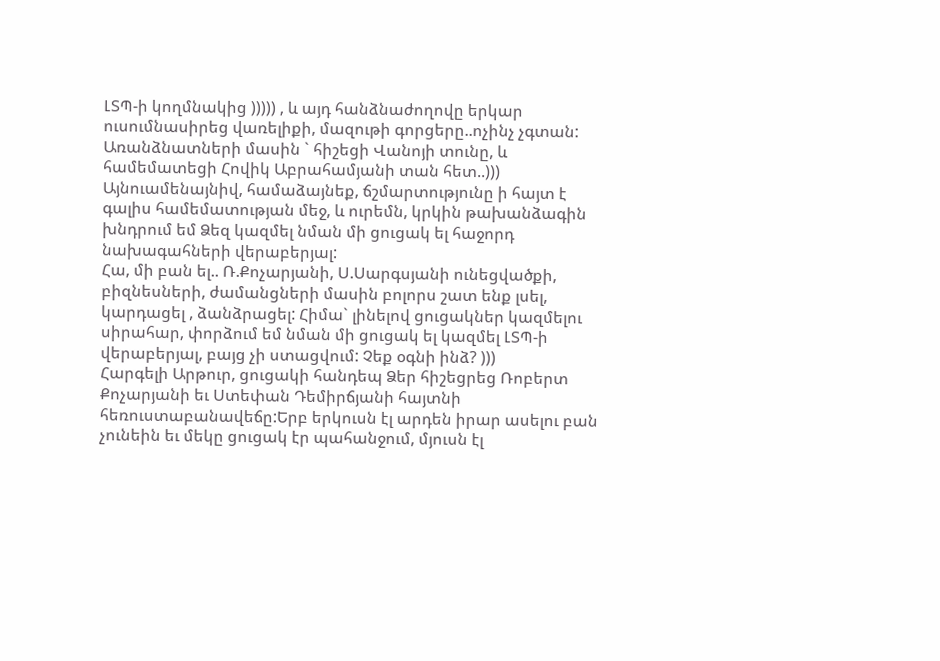ԼՏՊ-ի կողմնակից ))))) , և այդ հանձնաժողովը երկար ուսումնասիրեց վառելիքի, մազութի գորցերը..ոչինչ չգտան: Առանձնատների մասին ` հիշեցի Վանոյի տունը, և համեմատեցի Հովիկ Աբրահամյանի տան հետ..)))
Այնուամենայնիվ, համաձայնեք, ճշմարտությունը ի հայտ է գալիս համեմատության մեջ, և ուրեմն, կրկին թախանձագին խնդրում եմ Ձեզ կազմել նման մի ցուցակ ել հաջորդ նախագահների վերաբերյալ:
Հա, մի բան ել.. Ռ.Քոչարյանի, Ս.Սարգսյանի ունեցվածքի, բիզնեսների, ժամանցների մասին բոլորս շատ ենք լսել, կարդացել , ձանձրացել: Հիմա` լինելով ցուցակներ կազմելու սիրահար, փորձում եմ նման մի ցուցակ ել կազմել ԼՏՊ-ի վերաբերյալ, բայց չի ստացվում: Չեք օգնի ինձ? )))
Հարգելի Արթուր, ցուցակի հանդեպ Ձեր հիշեցրեց Ռոբերտ Քոչարյանի եւ Ստեփան Դեմիրճյանի հայտնի հեռուստաբանավեճը:Երբ երկուսն էլ արդեն իրար ասելու բան չունեին եւ մեկը ցուցակ էր պահանջում, մյուսն էլ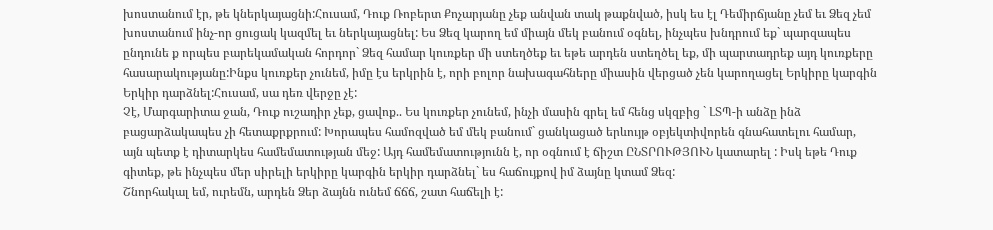խոստանում էր, թե կներկայացնի:Հուսամ, Դուք Ռոբերտ Քոչարյանը չեք անվան տակ թաքնված, իսկ ես էլ Դեմիրճյանը չեմ եւ Ձեզ չեմ խոստանում ինչ-որ ցուցակ կազմել եւ ներկայացնել: Ես Ձեզ կարող եմ միայն մեկ բանում օգնել, ինչպես խնդրում եք` պարզապես ընդունե ք որպես բարեկամական հորդոր` Ձեզ համար կուռքեր մի ստեղծեք եւ եթե արդեն ստեղծել եք, մի պարտադրեք այդ կուռքերը հասարակությանը:Ինքս կուռքեր չունեմ, իմը էս երկրին է, որի բոլոր նախագահները միասին վերցած չեն կարողացել Երկիրը կարգին Երկիր դարձնել:Հուսամ, սա դեռ վերջը չէ:
Չէ, Մարգարիտա ջան, Դուք ուշադիր չեք, ցավոք.. Ես կուռքեր չունեմ, ինչի մասին գրել եմ հենց սկզբից ` ԼՏՊ-ի անձը ինձ բացարձակապես չի հետաքրքրում: Խորապես համոզված եմ մեկ բանում` ցանկացած երևույթ օբյեկտիվորեն գնահատելու համար, այն պետք է դիտարկես համեմատության մեջ: Այդ համեմատությունն է, որ օգնում է ճիշտ ԸՆՏՐՈՒԹՅՈՒՆ կատարել : Իսկ եթե Դուք գիտեք, թե ինչպես մեր սիրելի երկիրը կարգին երկիր դարձնել` ես հաճույքով իմ ձայնը կտամ Ձեզ:
Շնորհակալ եմ, ուրեմն, արդեն Ձեր ձայնն ունեմ ճճճ, շատ հաճելի է: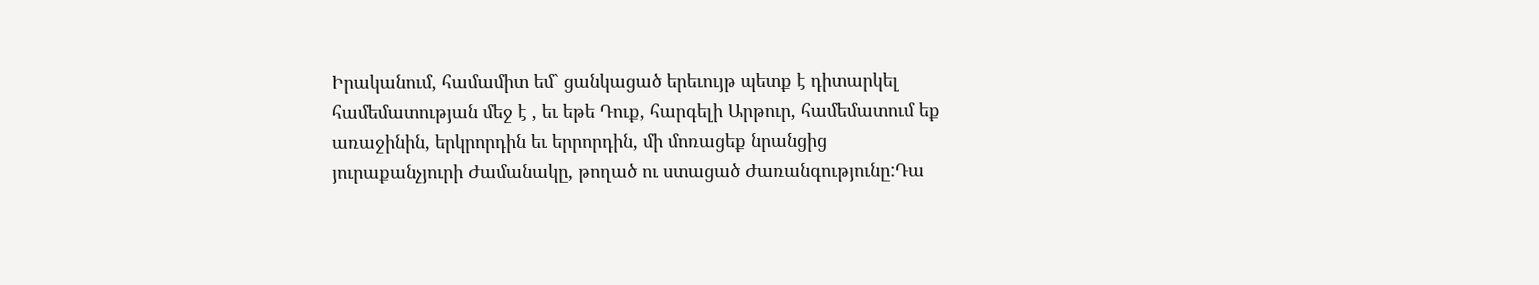Իրականում, համամիտ եմ` ցանկացած երեւույթ պետք է դիտարկել համեմատության մեջ է , եւ եթե Դուք, հարգելի Արթուր, համեմատում եք առաջինին, երկրորդին եւ երրորդին, մի մոռացեք նրանցից յուրաքանչյուրի Ժամանակը, թողած ու ստացած Ժառանգությունը:Դա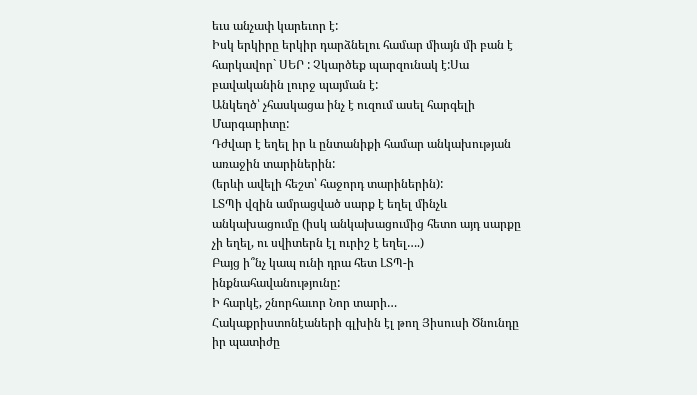եւս անչափ կարեւոր է:
Իսկ երկիրը երկիր դարձնելու համար միայն մի բան է հարկավոր` ՍԵՐ : Չկարծեք պարզունակ է:Սա բավականին լուրջ պայման է:
Անկեղծ՝ չհասկացա ինչ է ուզում ասել հարգելի Մարգարիտը:
Դժվար է եղել իր և ընտանիքի համար անկախության առաջին տարիներին:
(երևի ավելի հեշտ՝ հաջորդ տարիներին):
ԼՏՊի վզին ամրացված սարք է եղել մինչև անկախացումը (իսկ անկախացումից հետո այդ սարքը չի եղել, ու սվիտերն էլ ուրիշ է եղել….)
Բայց ի՞նչ կապ ունի դրա հետ ԼՏՊ-ի ինքնահավանությունը:
Ի հարկէ, շնորհաւոր Նոր տարի… Հակաքրիստոնէաների գլխին էլ թող Յիսուսի Ծնունդը իր պատիժը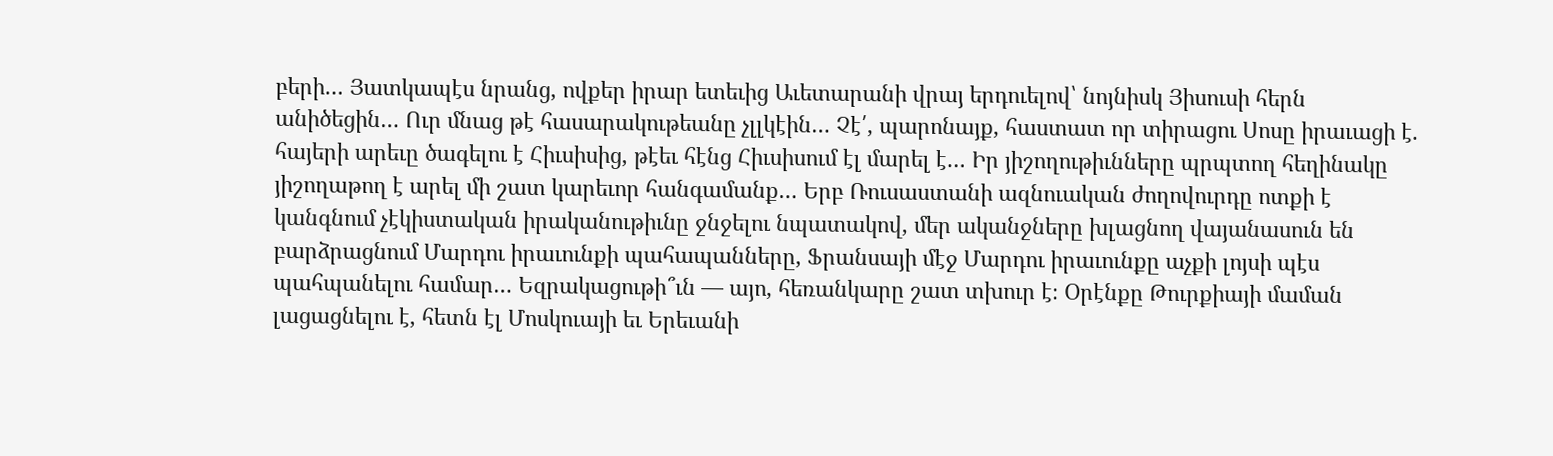բերի… Յատկապէս նրանց, ովքեր իրար ետեւից Աւետարանի վրայ երդուելով՝ նոյնիսկ Յիսուսի հերն անիծեցին… Ուր մնաց թէ հասարակութեանը չլլկէին… Չէ՛, պարոնայք, հաստատ որ տիրացու Սոսը իրաւացի է. հայերի արեւը ծագելու է Հիւսիսից, թէեւ հէնց Հիւսիսում էլ մարել է… Իր յիշողութիւնները պրպտող հեղինակը յիշողաթող է արել մի շատ կարեւոր հանգամանք… Երբ Ռուսաստանի ազնուական ժողովուրդը ոտքի է կանգնում չէկիստական իրականութիւնը ջնջելու նպատակով, մեր ականջները խլացնող վայանասուն են բարձրացնում Մարդու իրաւունքի պահապանները, Ֆրանսայի մէջ Մարդու իրաւունքը աչքի լոյսի պէս պահպանելու համար… Եզրակացութի՞ւն — այո, հեռանկարը շատ տխուր է։ Օրէնքը Թուրքիայի մաման լացացնելու է, հետն էլ Մոսկուայի եւ Երեւանի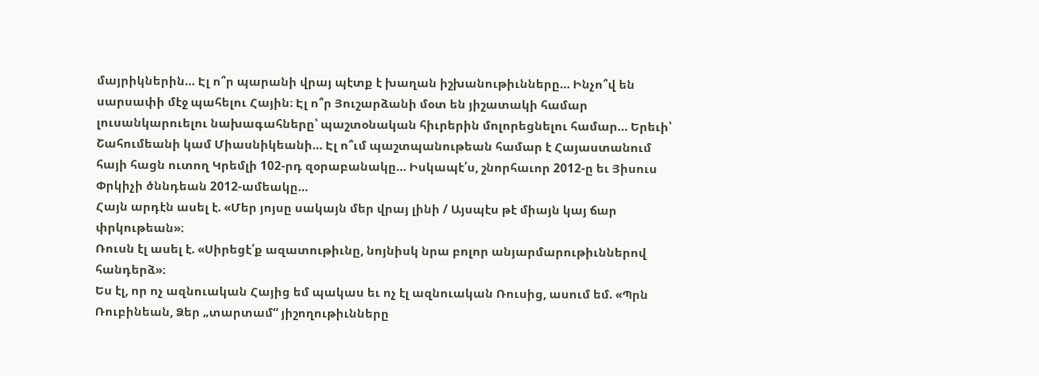մայրիկներին… Էլ ո՞ր պարանի վրայ պէտք է խաղան իշխանութիւնները… Ինչո՞վ են սարսափի մէջ պահելու Հային։ Էլ ո՞ր Յուշարձանի մօտ են յիշատակի համար լուսանկարուելու նախագահները՝ պաշտօնական հիւրերին մոլորեցնելու համար… Երեւի՝ Շահումեանի կամ Միասնիկեանի… Էլ ո՞ւմ պաշտպանութեան համար է Հայաստանում հայի հացն ուտող Կրեմլի 102-րդ զօրաբանակը… Իսկապէ՛ս, շնորհաւոր 2012-ը եւ Յիսուս Փրկիչի ծննդեան 2012-ամեակը…
Հայն արդէն ասել է. «Մեր յոյսը սակայն մեր վրայ լինի / Այսպէս թէ միայն կայ ճար փրկութեան»։
Ռուսն էլ ասել է. «Սիրեցէ՛ք ազատութիւնը, նոյնիսկ նրա բոլոր անյարմարութիւններով հանդերձ»։
Ես էլ, որ ոչ ազնուական Հայից եմ պակաս եւ ոչ էլ ազնուական Ռուսից, ասում եմ. «Պրն Ռուբինեան, Ձեր „տարտամ“ յիշողութիւնները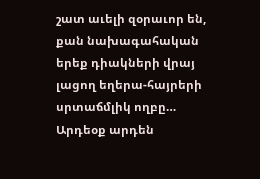շատ աւելի զօրաւոր են, քան նախագահական երեք դիակների վրայ լացող եղերա-հայրերի սրտաճմլիկ ողբը… Արդեօք արդեն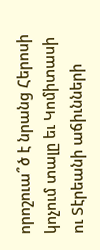որոշուա՞ծ է նրանց Հերոսի կոչում տալը եւ Կոմիտասի ու Տէրեանի աճիւնների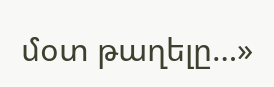մօտ թաղելը…»